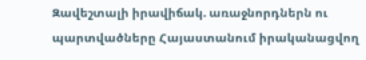Զավեշտալի իրավիճակ. առաջնորդներն ու պարտվածները Հայաստանում իրականացվող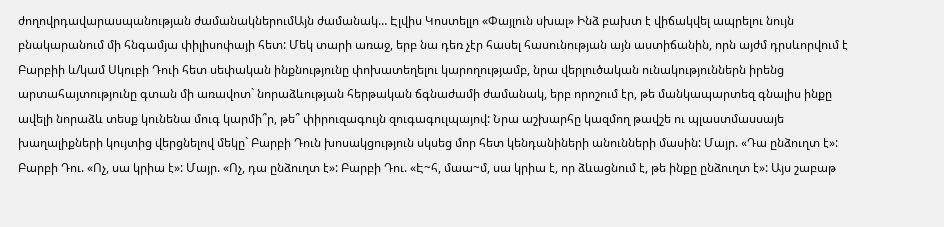ժողովրդավարասպանության ժամանակներումԱյն ժամանակ… Էլվիս Կոստելլո «Փայլուն սխալ» Ինձ բախտ է վիճակվել ապրելու նույն բնակարանում մի հնգամյա փիլիսոփայի հետ: Մեկ տարի առաջ, երբ նա դեռ չէր հասել հասունության այն աստիճանին, որն այժմ դրսևորվում է Բարբիի և/կամ Սկուբի Դուի հետ սեփական ինքնությունը փոխատեղելու կարողությամբ, նրա վերլուծական ունակություններն իրենց արտահայտությունը գտան մի առավոտ` նորաձևության հերթական ճգնաժամի ժամանակ, երբ որոշում էր, թե մանկապարտեզ գնալիս ինքը ավելի նորաձև տեսք կունենա մուգ կարմի՞ր, թե՞ փիրուզագույն զուգագուլպայով: Նրա աշխարհը կազմող թավշե ու պլաստմասսայե խաղալիքների կույտից վերցնելով մեկը` Բարբի Դուն խոսակցություն սկսեց մոր հետ կենդանիների անունների մասին: Մայր. «Դա ընձուղտ է»: Բարբի Դու. «Ոչ, սա կրիա է»: Մայր. «Ոչ, դա ընձուղտ է»: Բարբի Դու. «Է~հ, մաա~մ, սա կրիա է, որ ձևացնում է, թե ինքը ընձուղտ է»: Այս շաբաթ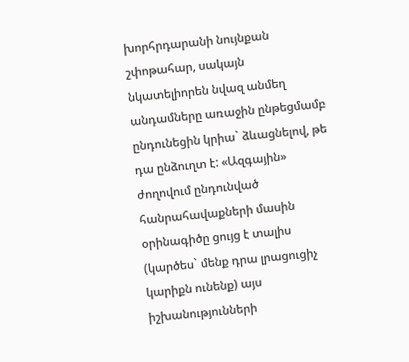խորհրդարանի նույնքան շփոթահար, սակայն նկատելիորեն նվազ անմեղ անդամները առաջին ընթեցմամբ ընդունեցին կրիա` ձևացնելով, թե դա ընձուղտ է: «Ազգային» ժողովում ընդունված հանրահավաքների մասին օրինագիծը ցույց է տալիս (կարծես` մենք դրա լրացուցիչ կարիքն ունենք) այս իշխանությունների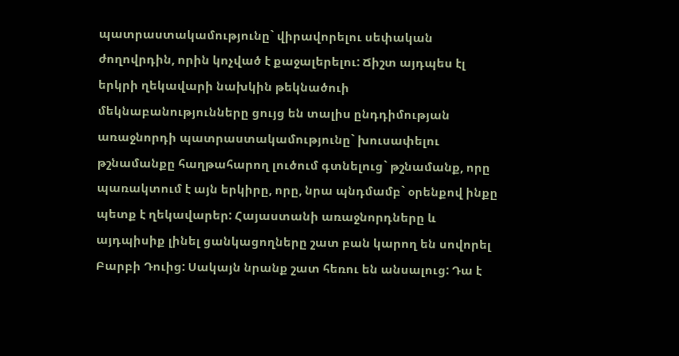պատրաստակամությունը` վիրավորելու սեփական ժողովրդին, որին կոչված է քաջալերելու: Ճիշտ այդպես էլ երկրի ղեկավարի նախկին թեկնածուի մեկնաբանությունները ցույց են տալիս ընդդիմության առաջնորդի պատրաստակամությունը` խուսափելու թշնամանքը հաղթահարող լուծում գտնելուց` թշնամանք, որը պառակտում է այն երկիրը, որը, նրա պնդմամբ` օրենքով ինքը պետք է ղեկավարեր: Հայաստանի առաջնորդները և այդպիսիք լինել ցանկացողները շատ բան կարող են սովորել Բարբի Դուից: Սակայն նրանք շատ հեռու են անսալուց: Դա է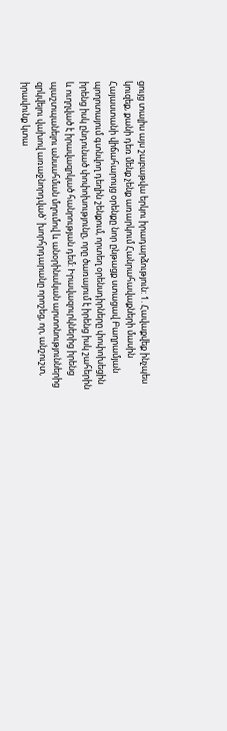ցույց տալիս այս շաբաթվա երկու իրադարձություն: 1. Հավաքվեք ինչպես կուզեք, քանի դեռ մենք չենք առարկում Հանրահավաքների մասին Հայաստանի վիճահարույց օրենքը նոր ընթացք ստացավ Բաղրամյան պողոտայում գտնվող դեղին շենքում, որտեղ օրենսդիրները փոփոխեցին իրենց իսկ ընդունած փոփոխությունը, որը ծառայում է իրենց իսկ շահերին և ուղղված է իրավազրկած հանրության դեմ: Իրավազուրկներից իրենց պաշտպանելու անսահման մղումով և անօրինական արտոնություններից զրկվելու վախով առաջնորդված` խորհրդարանը որոշեց, որ, անշուշտ, իրավունք կտա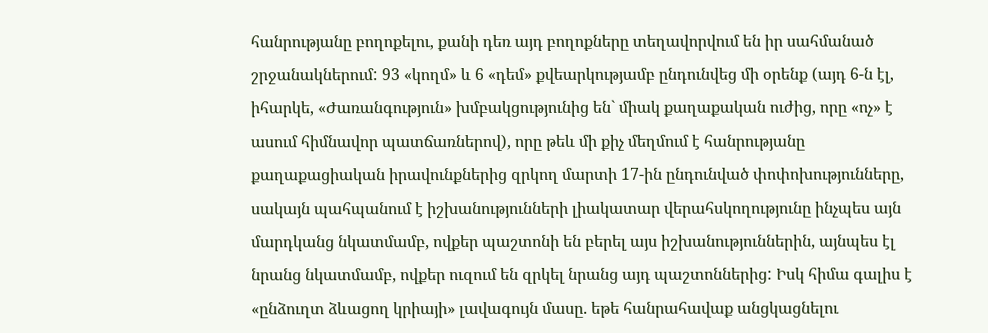հանրությանը բողոքելու, քանի դեռ այդ բողոքները տեղավորվում են իր սահմանած շրջանակներում: 93 «կողմ» և 6 «դեմ» քվեարկությամբ ընդունվեց մի օրենք (այդ 6-ն էլ, իհարկե, «Ժառանգություն» խմբակցությունից են` միակ քաղաքական ուժից, որը «ոչ» է ասում հիմնավոր պատճառներով), որը թեև մի քիչ մեղմում է հանրությանը քաղաքացիական իրավունքներից զրկող մարտի 17-ին ընդունված փոփոխությունները, սակայն պահպանում է իշխանությունների լիակատար վերահսկողությունը ինչպես այն մարդկանց նկատմամբ, ովքեր պաշտոնի են բերել այս իշխանություններին, այնպես էլ նրանց նկատմամբ, ովքեր ուզում են զրկել նրանց այդ պաշտոններից: Իսկ հիմա գալիս է «ընձուղտ ձևացող կրիայի» լավագույն մասը. եթե հանրահավաք անցկացնելու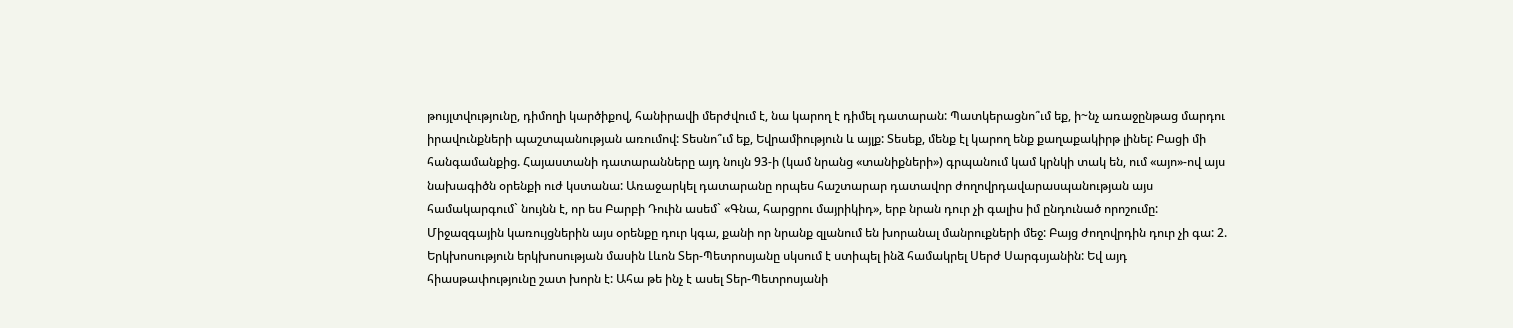թույլտվությունը, դիմողի կարծիքով, հանիրավի մերժվում է, նա կարող է դիմել դատարան: Պատկերացնո՞ւմ եք, ի~նչ առաջընթաց մարդու իրավունքների պաշտպանության առումով: Տեսնո՞ւմ եք, Եվրամիություն և այլք: Տեսեք, մենք էլ կարող ենք քաղաքակիրթ լինել: Բացի մի հանգամանքից. Հայաստանի դատարանները այդ նույն 93-ի (կամ նրանց «տանիքների») գրպանում կամ կրնկի տակ են, ում «այո»-ով այս նախագիծն օրենքի ուժ կստանա: Առաջարկել դատարանը որպես հաշտարար դատավոր ժողովրդավարասպանության այս համակարգում` նույնն է, որ ես Բարբի Դուին ասեմ` «Գնա, հարցրու մայրիկիդ», երբ նրան դուր չի գալիս իմ ընդունած որոշումը: Միջազգային կառույցներին այս օրենքը դուր կգա, քանի որ նրանք զլանում են խորանալ մանրուքների մեջ: Բայց ժողովրդին դուր չի գա: 2. Երկխոսություն երկխոսության մասին Լևոն Տեր-Պետրոսյանը սկսում է ստիպել ինձ համակրել Սերժ Սարգսյանին: Եվ այդ հիասթափությունը շատ խորն է: Ահա թե ինչ է ասել Տեր-Պետրոսյանի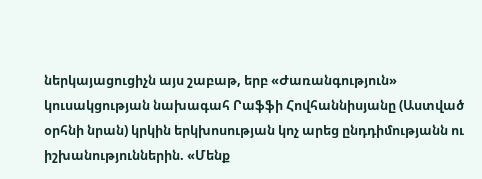ներկայացուցիչն այս շաբաթ, երբ «Ժառանգություն» կուսակցության նախագահ Րաֆֆի Հովհաննիսյանը (Աստված օրհնի նրան) կրկին երկխոսության կոչ արեց ընդդիմությանն ու իշխանություններին. «Մենք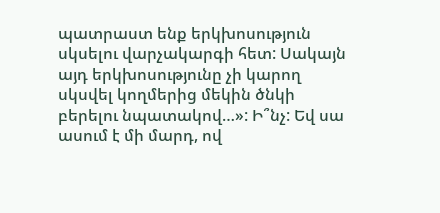պատրաստ ենք երկխոսություն սկսելու վարչակարգի հետ: Սակայն այդ երկխոսությունը չի կարող սկսվել կողմերից մեկին ծնկի բերելու նպատակով…»: Ի՞նչ: Եվ սա ասում է մի մարդ, ով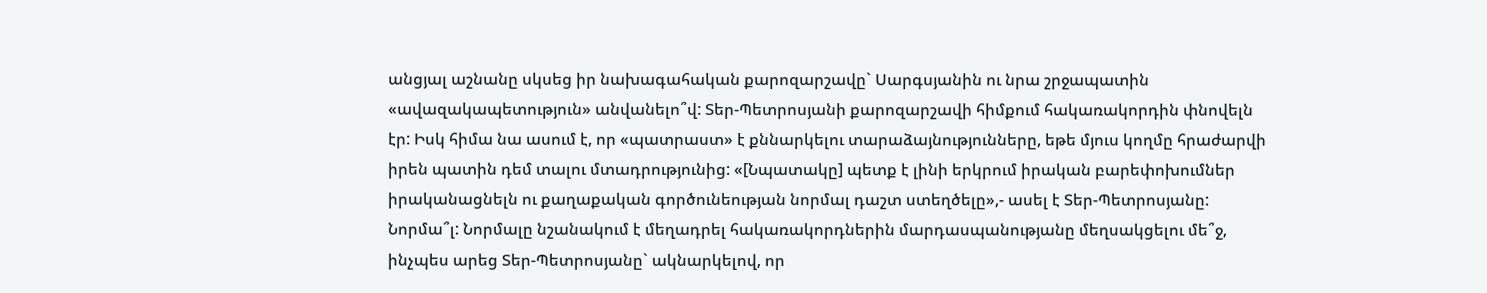անցյալ աշնանը սկսեց իր նախագահական քարոզարշավը` Սարգսյանին ու նրա շրջապատին «ավազակապետություն» անվանելո՞վ: Տեր-Պետրոսյանի քարոզարշավի հիմքում հակառակորդին փնովելն էր: Իսկ հիմա նա ասում է, որ «պատրաստ» է քննարկելու տարաձայնությունները, եթե մյուս կողմը հրաժարվի իրեն պատին դեմ տալու մտադրությունից: «[Նպատակը] պետք է լինի երկրում իրական բարեփոխումներ իրականացնելն ու քաղաքական գործունեության նորմալ դաշտ ստեղծելը»,- ասել է Տեր-Պետրոսյանը: Նորմա՞լ: Նորմալը նշանակում է մեղադրել հակառակորդներին մարդասպանությանը մեղսակցելու մե՞ջ, ինչպես արեց Տեր-Պետրոսյանը` ակնարկելով, որ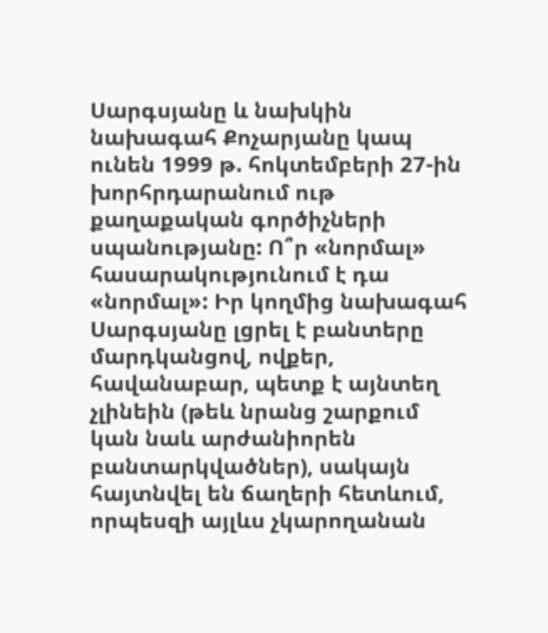Սարգսյանը և նախկին նախագահ Քոչարյանը կապ ունեն 1999 թ. հոկտեմբերի 27-ին խորհրդարանում ութ քաղաքական գործիչների սպանությանը: Ո՞ր «նորմալ» հասարակությունում է դա «նորմալ»: Իր կողմից նախագահ Սարգսյանը լցրել է բանտերը մարդկանցով, ովքեր, հավանաբար, պետք է այնտեղ չլինեին (թեև նրանց շարքում կան նաև արժանիորեն բանտարկվածներ), սակայն հայտնվել են ճաղերի հետևում, որպեսզի այլևս չկարողանան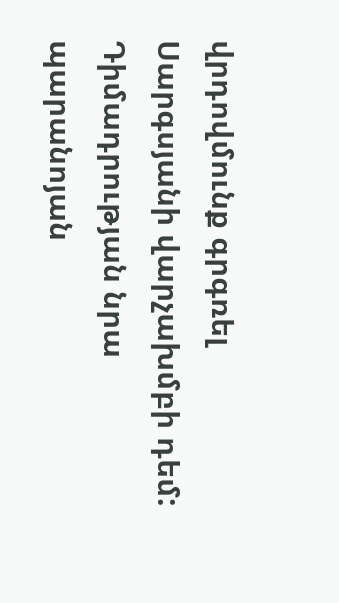վրդովմունք գրգռել Սարգսյանի վարչախմբի դեմ: Դիմադրության նրա պարանոյան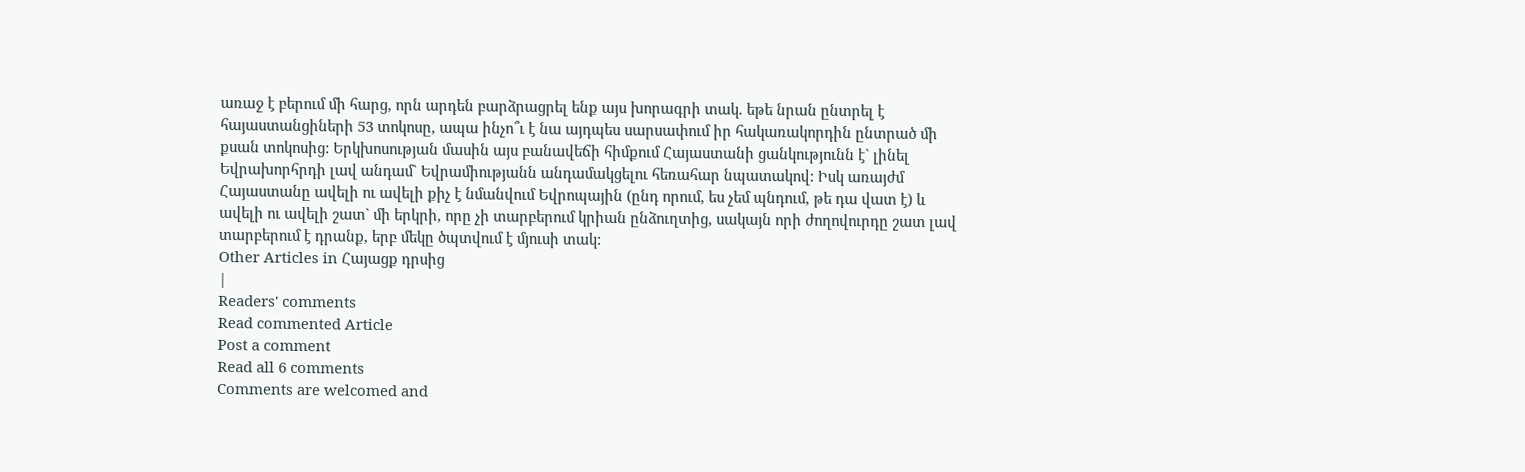առաջ է բերում մի հարց, որն արդեն բարձրացրել ենք այս խորագրի տակ. եթե նրան ընտրել է հայաստանցիների 53 տոկոսը, ապա ինչո՞ւ է նա այդպես սարսափում իր հակառակորդին ընտրած մի քսան տոկոսից: Երկխոսության մասին այս բանավեճի հիմքում Հայաստանի ցանկությունն է` լինել Եվրախորհրդի լավ անդամ` Եվրամիությանն անդամակցելու հեռահար նպատակով: Իսկ առայժմ Հայաստանը ավելի ու ավելի քիչ է նմանվում Եվրոպային (ընդ որում, ես չեմ պնդում, թե դա վատ է) և ավելի ու ավելի շատ` մի երկրի, որը չի տարբերում կրիան ընձուղտից, սակայն որի ժողովուրդը շատ լավ տարբերում է դրանք, երբ մեկը ծպտվում է մյուսի տակ:
Other Articles in Հայացք դրսից
|
Readers' comments
Read commented Article
Post a comment
Read all 6 comments
Comments are welcomed and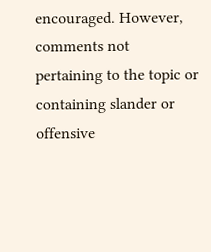encouraged. However, comments not pertaining to the topic or containing slander or offensive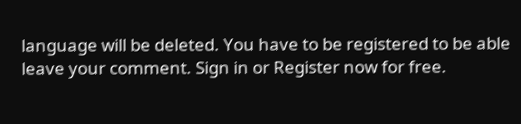language will be deleted. You have to be registered to be able leave your comment. Sign in or Register now for free.